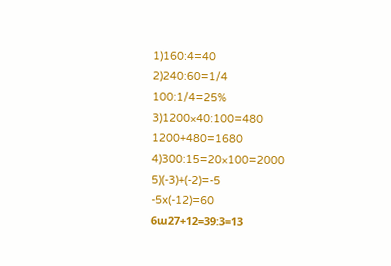1)160:4=40
2)240:60=1/4
100:1/4=25%
3)1200×40:100=480
1200+480=1680
4)300:15=20×100=2000
5)(-3)+(-2)=-5
-5x(-12)=60
6ա27+12=39:3=13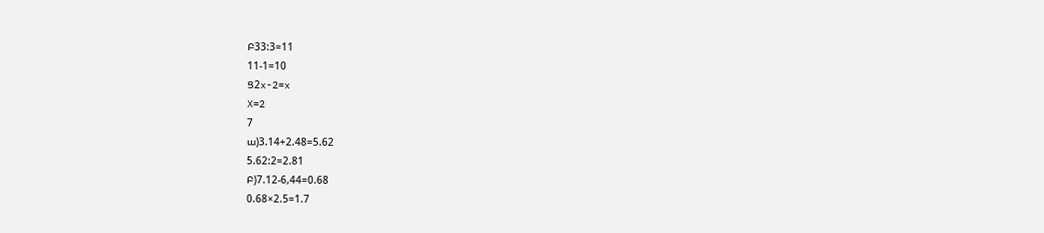Բ33:3=11
11-1=10
Ց2x-2=x
X=2
7
ա)3.14+2.48=5.62
5.62:2=2.81
Բ)7.12-6,44=0.68
0.68×2.5=1.7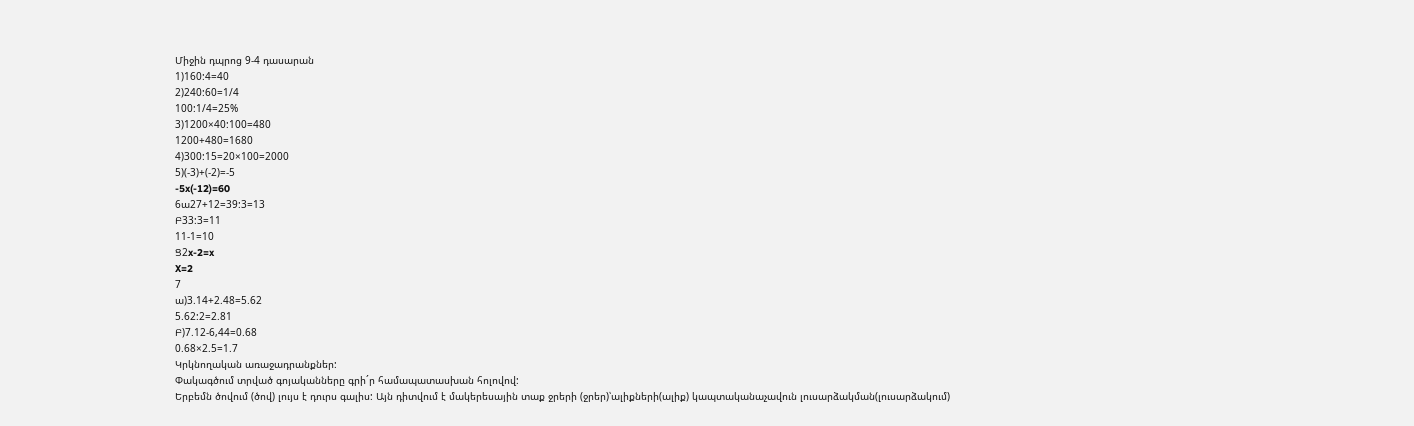Միջին դպրոց 9-4 դասարան
1)160:4=40
2)240:60=1/4
100:1/4=25%
3)1200×40:100=480
1200+480=1680
4)300:15=20×100=2000
5)(-3)+(-2)=-5
-5x(-12)=60
6ա27+12=39:3=13
Բ33:3=11
11-1=10
Ց2x-2=x
X=2
7
ա)3.14+2.48=5.62
5.62:2=2.81
Բ)7.12-6,44=0.68
0.68×2.5=1.7
Կրկնողական առաջադրանքներ:
Փակագծում տրված գոյականները գրի´ր համապատասխան հոլովով:
Երբեմն ծովում (ծով) լույս է դուրս գալիս: Այն դիտվում է մակերեսային տաք ջրերի (ջրեր)՝ալիքների(ալիք) կապտականաչավուն լուսարձակման(լուսարձակում)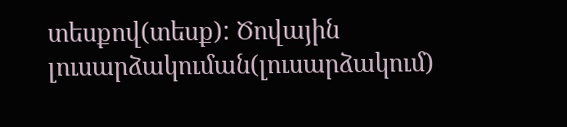տեսքով(տեսք): Ծովային լուսարձակուման(լուսարձակում)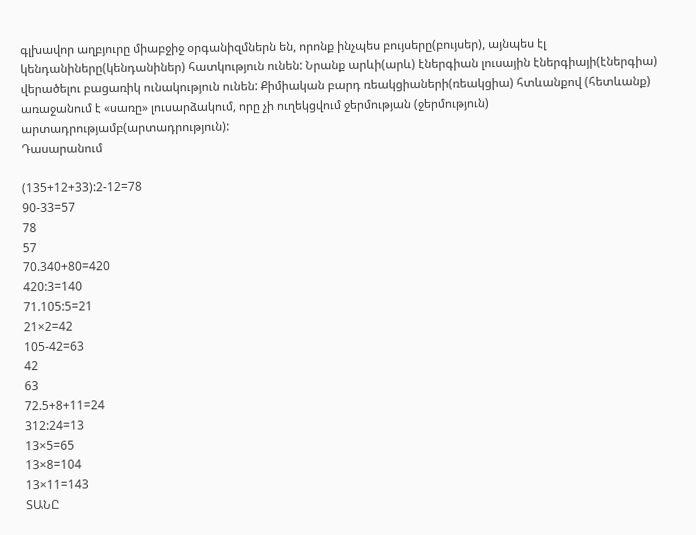գլխավոր աղբյուրը միաբջիջ օրգանիզմներն են, որոնք ինչպես բույսերը(բույսեր), այնպես էլ կենդանիները(կենդանիներ) հատկություն ունեն: Նրանք արևի(արև) էներգիան լուսային էներգիայի(էներգիա) վերածելու բացառիկ ունակություն ունեն: Քիմիական բարդ ռեակցիաների(ռեակցիա) հտևանքով (հետևանք) առաջանում է «սառը» լուսարձակում, որը չի ուղեկցվում ջերմության (ջերմություն) արտադրությամբ(արտադրություն):
Դասարանում

(135+12+33):2-12=78
90-33=57
78
57
70.340+80=420
420:3=140
71.105:5=21
21×2=42
105-42=63
42
63
72.5+8+11=24
312:24=13
13×5=65
13×8=104
13×11=143
ՏԱՆԸ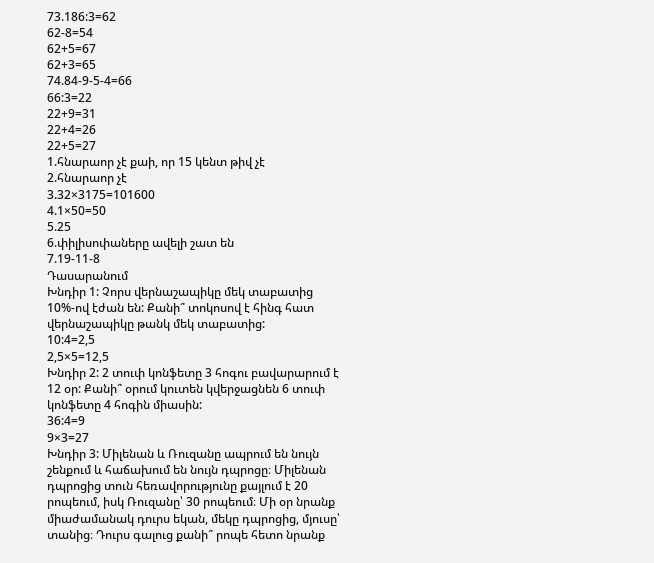73.186:3=62
62-8=54
62+5=67
62+3=65
74.84-9-5-4=66
66:3=22
22+9=31
22+4=26
22+5=27
1.հնարաոր չէ քաի, որ 15 կենտ թիվ չէ
2.հնարաոր չէ
3.32×3175=101600
4.1×50=50
5.25
6.փիլիսոփաները ավելի շատ են
7.19-11-8
Դասարանում
Խնդիր 1: Չորս վերնաշապիկը մեկ տաբատից 10%-ով էժան են: Քանի՞ տոկոսով է հինգ հատ վերնաշապիկը թանկ մեկ տաբատից:
10:4=2,5
2,5×5=12,5
Խնդիր 2: 2 տուփ կոնֆետը 3 հոգու բավարարում է 12 օր: Քանի՞ օրում կուտեն կվերջացնեն 6 տուփ կոնֆետը 4 հոգին միասին:
36:4=9
9×3=27
Խնդիր 3: Միլենան և Ռուզանը ապրում են նույն շենքում և հաճախում են նույն դպրոցը։ Միլենան դպրոցից տուն հեռավորությունը քայլում է 20 րոպեում, իսկ Ռուզանը՝ 30 րոպեում։ Մի օր նրանք միաժամանակ դուրս եկան, մեկը դպրոցից, մյուսը՝ տանից։ Դուրս գալուց քանի՞ րոպե հետո նրանք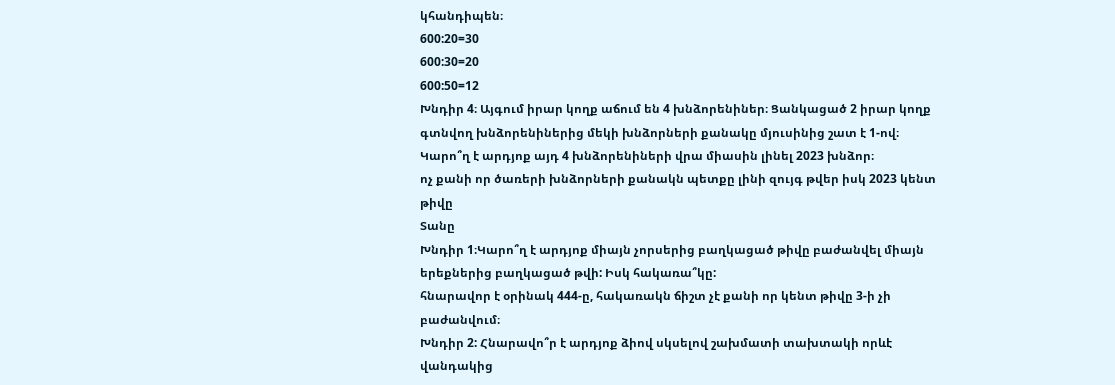կհանդիպեն։
600:20=30
600:30=20
600:50=12
Խնդիր 4։ Այգում իրար կողք աճում են 4 խնձորենիներ։ Ցանկացած 2 իրար կողք գտնվող խնձորենիներից մեկի խնձորների քանակը մյուսինից շատ է 1-ով։ Կարո՞ղ է արդյոք այդ 4 խնձորենիների վրա միասին լինել 2023 խնձոր։
ոչ քանի որ ծառերի խնձորների քանակն պետքը լինի զույգ թվեր իսկ 2023 կենտ թիվը
Տանը
Խնդիր 1։Կարո՞ղ է արդյոք միայն չորսերից բաղկացած թիվը բաժանվել միայն երեքներից բաղկացած թվի: Իսկ հակառա՞կը:
հնարավոր է օրինակ 444-ը, հակառակն ճիշտ չէ քանի որ կենտ թիվը 3-ի չի բաժանվում։
Խնդիր 2: Հնարավո՞ր է արդյոք ձիով սկսելով շախմատի տախտակի որևէ վանդակից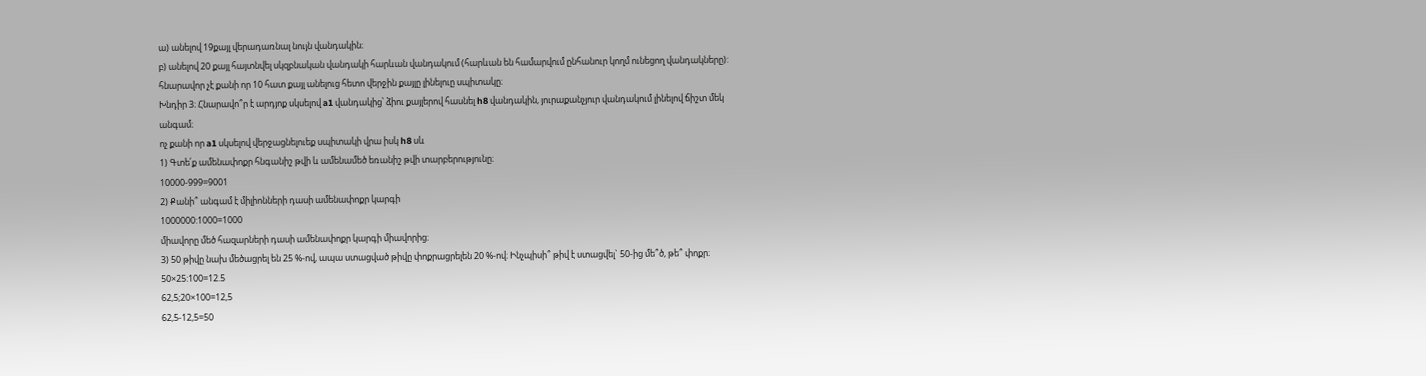ա) անելով 19քայլ վերադառնալ նույն վանդակին։
բ) անելով 20 քայլ հայտնվել սկզբնական վանդակի հարևան վանդակում (հարևան են համարվում ընհանուր կողմ ունեցող վանդակները):
հնարավոր չէ քանի որ 10 հատ քայլ անելուց հետո վերջին քայլը լինելուը սպիտակը։
Խնդիր 3։ Հնարավո՞ր է արդյոք սկսելով a1 վանդակից՝ ձիու քայլերով հասնել h8 վանդակին, յուրաքանչյուր վանդակում լինելով ճիշտ մեկ անգամ։
ոչ քանի որ a1 սկսելով վերջացնելուեք սպիտակի վրա իսկ h8 սև
1) Գտե՛ք ամենափոքր հնգանիշ թվի և ամենամեծ եռանիշ թվի տարբերությունը։
10000-999=9001
2) Քանի՞ անգամ է միլիոնների դասի ամենափոքր կարգի
1000000:1000=1000
միավորը մեծ հազարների դասի ամենափոքր կարգի միավորից։
3) 50 թիվը նախ մեծացրել են 25 %-ով, ապա ստացված թիվը փոքրացրելեն 20 %-ով։ Ինչպիսի՞ թիվ է ստացվել` 50-ից մե՞ծ, թե՞ փոքր։
50×25:100=12.5
62,5;20×100=12,5
62,5-12,5=50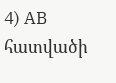4) AB հատվածի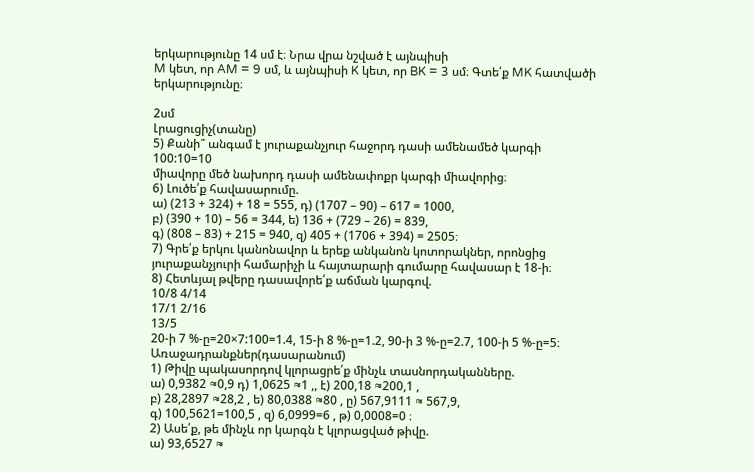երկարությունը 14 սմ է։ Նրա վրա նշված է այնպիսի
M կետ, որ AM = 9 սմ, և այնպիսի K կետ, որ BK = 3 սմ։ Գտե՛ք MK հատվածի երկարությունը։

2սմ
Լրացուցիչ(տանը)
5) Քանի՞ անգամ է յուրաքանչյուր հաջորդ դասի ամենամեծ կարգի
100:10=10
միավորը մեծ նախորդ դասի ամենափոքր կարգի միավորից։
6) Լուծե՛ք հավասարումը.
ա) (213 + 324) + 18 = 555, դ) (1707 – 90) – 617 = 1000,
բ) (390 + 10) – 56 = 344, ե) 136 + (729 – 26) = 839,
գ) (808 – 83) + 215 = 940, զ) 405 + (1706 + 394) = 2505։
7) Գրե՛ք երկու կանոնավոր և երեք անկանոն կոտորակներ, որոնցից
յուրաքանչյուրի համարիչի և հայտարարի գումարը հավասար է 18‐ի։
8) Հետևյալ թվերը դասավորե՛ք աճման կարգով.
10/8 4/14
17/1 2/16
13/5
20-ի 7 %-ը=20×7:100=1.4, 15-ի 8 %-ը=1.2, 90-ի 3 %-ը=2.7, 100-ի 5 %-ը=5։
Առաջադրանքներ(դասարանում)
1) Թիվը պակասորդով կլորացրե՛ք մինչև տասնորդականները.
ա) 0,9382 ≈0,9 դ) 1,0625 ≈1 ,, է) 200,18 ≈200,1 ,
բ) 28,2897 ≈28,2 , ե) 80,0388 ≈80 , ը) 567,9111 ≈ 567,9,
գ) 100,5621=100,5 , զ) 6,0999=6 , թ) 0,0008=0 ։
2) Ասե՛ք, թե մինչև որ կարգն է կլորացված թիվը.
ա) 93,6527 ≈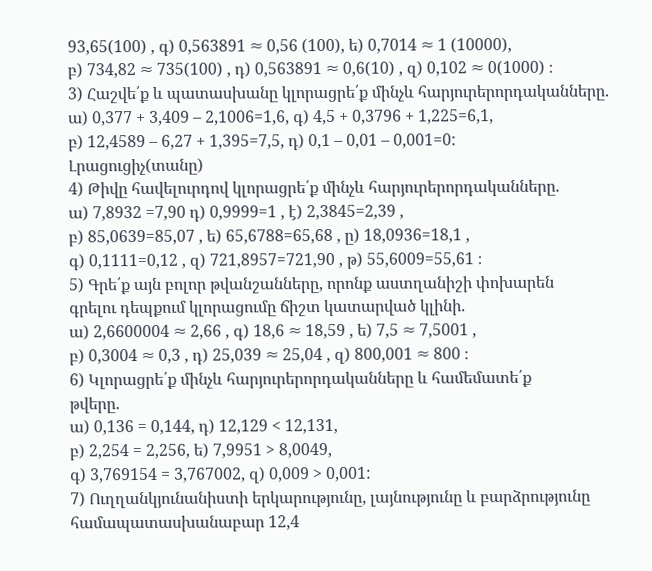93,65(100) , գ) 0,563891 ≈ 0,56 (100), ե) 0,7014 ≈ 1 (10000),
բ) 734,82 ≈ 735(100) , դ) 0,563891 ≈ 0,6(10) , զ) 0,102 ≈ 0(1000) ։
3) Հաշվե՛ք և պատասխանը կլորացրե՛ք մինչև հարյուրերորդականները.
ա) 0,377 + 3,409 – 2,1006=1,6, գ) 4,5 + 0,3796 + 1,225=6,1,
բ) 12,4589 – 6,27 + 1,395=7,5, դ) 0,1 – 0,01 – 0,001=0:
Լրացուցիչ(տանը)
4) Թիվը հավելուրդով կլորացրե՛ք մինչև հարյուրերորդականները.
ա) 7,8932 =7,90 դ) 0,9999=1 , է) 2,3845=2,39 ,
բ) 85,0639=85,07 , ե) 65,6788=65,68 , ը) 18,0936=18,1 ,
գ) 0,1111=0,12 , զ) 721,8957=721,90 , թ) 55,6009=55,61 ։
5) Գրե՛ք այն բոլոր թվանշանները, որոնք աստղանիշի փոխարեն
գրելու դեպքում կլորացումը ճիշտ կատարված կլինի.
ա) 2,6600004 ≈ 2,66 , գ) 18,6 ≈ 18,59 , ե) 7,5 ≈ 7,5001 ,
բ) 0,3004 ≈ 0,3 , դ) 25,039 ≈ 25,04 , զ) 800,001 ≈ 800 ։
6) Կլորացրե՛ք մինչև հարյուրերորդականները և համեմատե՛ք
թվերը.
ա) 0,136 = 0,144, դ) 12,129 < 12,131,
բ) 2,254 = 2,256, ե) 7,9951 > 8,0049,
գ) 3,769154 = 3,767002, զ) 0,009 > 0,001:
7) Ուղղանկյունանիստի երկարությունը, լայնությունը և բարձրությունը
համապատասխանաբար 12,4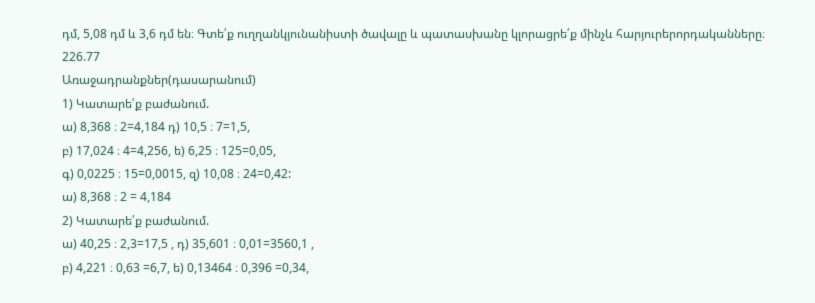դմ, 5,08 դմ և 3,6 դմ են։ Գտե՛ք ուղղանկյունանիստի ծավալը և պատասխանը կլորացրե՛ք մինչև հարյուրերորդականները։
226.77
Առաջադրանքներ(դասարանում)
1) Կատարե՛ք բաժանում.
ա) 8,368 ։ 2=4,184 դ) 10,5 ։ 7=1,5,
բ) 17,024 ։ 4=4,256, ե) 6,25 ։ 125=0,05,
գ) 0,0225 ։ 15=0,0015, զ) 10,08 ։ 24=0,42:
ա) 8,368 ։ 2 = 4,184
2) Կատարե՛ք բաժանում.
ա) 40,25 ։ 2,3=17,5 , դ) 35,601 ։ 0,01=3560,1 ,
բ) 4,221 ։ 0,63 =6,7, ե) 0,13464 ։ 0,396 =0,34,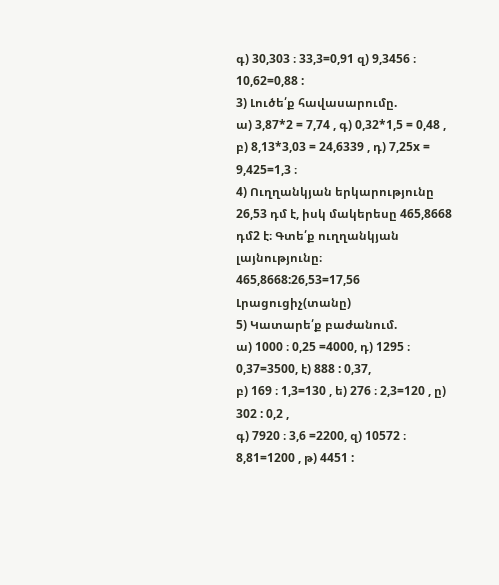գ) 30,303 ։ 33,3=0,91 զ) 9,3456 ։ 10,62=0,88 :
3) Լուծե՛ք հավասարումը.
ա) 3,87*2 = 7,74 , գ) 0,32*1,5 = 0,48 ,
բ) 8,13*3,03 = 24,6339 , դ) 7,25x = 9,425=1,3 ։
4) Ուղղանկյան երկարությունը 26,53 դմ է, իսկ մակերեսը 465,8668 դմ2 է։ Գտե՛ք ուղղանկյան լայնությունը։
465,8668:26,53=17,56
Լրացուցիչ(տանը)
5) Կատարե՛ք բաժանում.
ա) 1000 ։ 0,25 =4000, դ) 1295 ։ 0,37=3500, է) 888 : 0,37,
բ) 169 ։ 1,3=130 , ե) 276 ։ 2,3=120 , ը) 302 : 0,2 ,
գ) 7920 ։ 3,6 =2200, զ) 10572 ։ 8,81=1200 , թ) 4451 :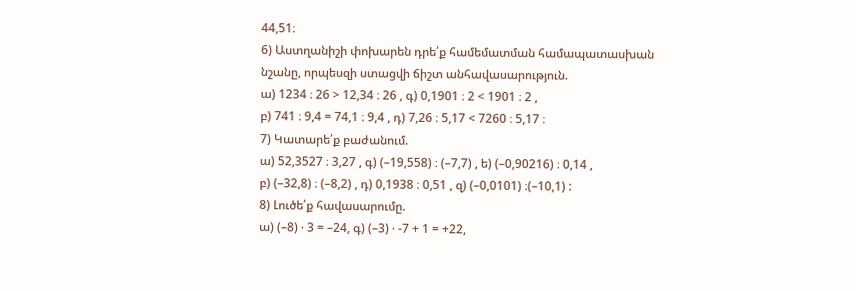44,51։
6) Աստղանիշի փոխարեն դրե՛ք համեմատման համապատասխան
նշանը, որպեսզի ստացվի ճիշտ անհավասարություն.
ա) 1234 ։ 26 > 12,34 ։ 26 , գ) 0,1901 ։ 2 < 1901 ։ 2 ,
բ) 741 ։ 9,4 = 74,1 ։ 9,4 , դ) 7,26 ։ 5,17 < 7260 ։ 5,17 ։
7) Կատարե՛ք բաժանում.
ա) 52,3527 ։ 3,27 , գ) (–19,558) ։ (–7,7) , ե) (–0,90216) ։ 0,14 ,
բ) (–32,8) ։ (–8,2) , դ) 0,1938 ։ 0,51 , զ) (–0,0101) ։(–10,1) :
8) Լուծե՛ք հավասարումը.
ա) (–8) ⋅ 3 = –24, գ) (–3) ⋅ -7 + 1 = +22,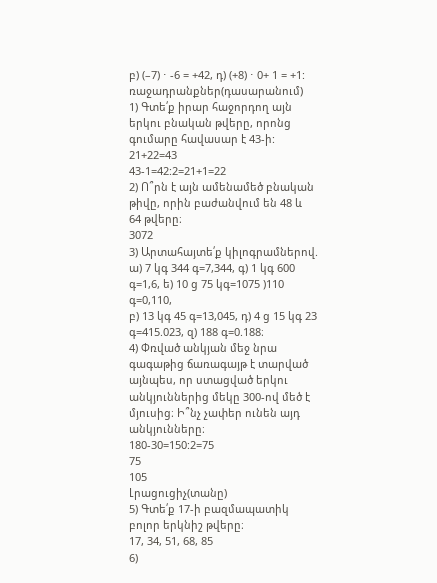բ) (–7) ⋅ -6 = +42, դ) (+8) ⋅ 0+ 1 = +1:
ռաջադրանքներ(դասարանում)
1) Գտե՛ք իրար հաջորդող այն երկու բնական թվերը, որոնց
գումարը հավասար է 43‐ի:
21+22=43
43-1=42:2=21+1=22
2) Ո՞րն է այն ամենամեծ բնական թիվը, որին բաժանվում են 48 և
64 թվերը։
3072
3) Արտահայտե՛ք կիլոգրամներով.
ա) 7 կգ 344 գ=7,344, գ) 1 կգ 600 գ=1,6, ե) 10 ց 75 կգ=1075 )110 գ=0,110,
բ) 13 կգ 45 գ=13,045, դ) 4 ց 15 կգ 23 գ=415.023, զ) 188 գ=0.188։
4) Փռված անկյան մեջ նրա գագաթից ճառագայթ է տարված այնպես, որ ստացված երկու անկյուններից մեկը 300‐ով մեծ է մյուսից։ Ի՞նչ չափեր ունեն այդ անկյունները։
180-30=150:2=75
75
105
Լրացուցիչ(տանը)
5) Գտե՛ք 17‐ի բազմապատիկ բոլոր երկնիշ թվերը։
17, 34, 51, 68, 85
6)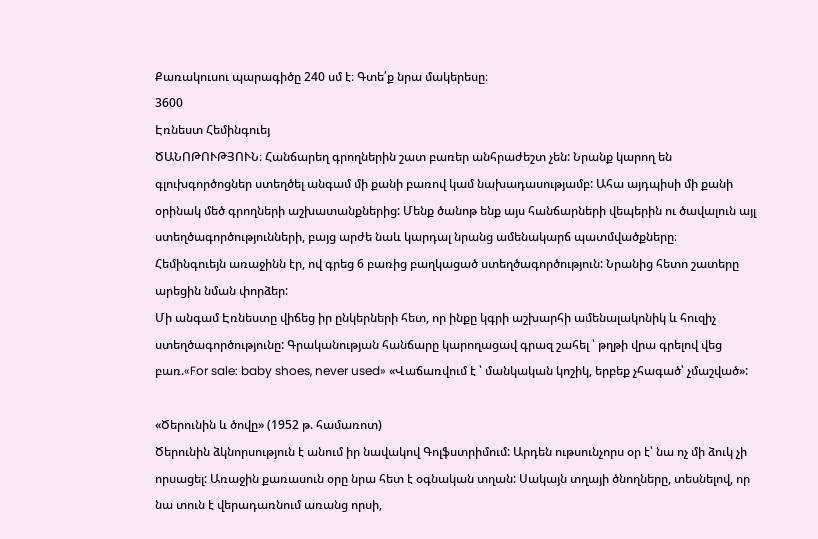Քառակուսու պարագիծը 240 սմ է։ Գտե՛ք նրա մակերեսը։
3600
Էռնեստ Հեմինգուեյ
ԾԱՆՈԹՈՒԹՅՈՒՆ։ Հանճարեղ գրողներին շատ բառեր անհրաժեշտ չեն: Նրանք կարող են գլուխգործոցներ ստեղծել անգամ մի քանի բառով կամ նախադասությամբ: Ահա այդպիսի մի քանի օրինակ մեծ գրողների աշխատանքներից: Մենք ծանոթ ենք այս հանճարների վեպերին ու ծավալուն այլ ստեղծագործությունների, բայց արժե նաև կարդալ նրանց ամենակարճ պատմվածքները։
Հեմինգուեյն առաջինն էր, ով գրեց 6 բառից բաղկացած ստեղծագործություն: Նրանից հետո շատերը արեցին նման փորձեր:
Մի անգամ Էռնեստը վիճեց իր ընկերների հետ, որ ինքը կգրի աշխարհի ամենալակոնիկ և հուզիչ ստեղծագործությունը: Գրականության հանճարը կարողացավ գրազ շահել ՝ թղթի վրա գրելով վեց բառ.«For sale: baby shoes, never used» «Վաճառվում է ՝ մանկական կոշիկ, երբեք չհագած՝ չմաշված»:

«Ծերունին և ծովը» (1952 թ. համառոտ)
Ծերունին ձկնորսություն է անում իր նավակով Գոլֆստրիմում: Արդեն ութսունչորս օր է՝ նա ոչ մի ձուկ չի որսացել: Առաջին քառասուն օրը նրա հետ է օգնական տղան: Սակայն տղայի ծնողները, տեսնելով, որ նա տուն է վերադառնում առանց որսի,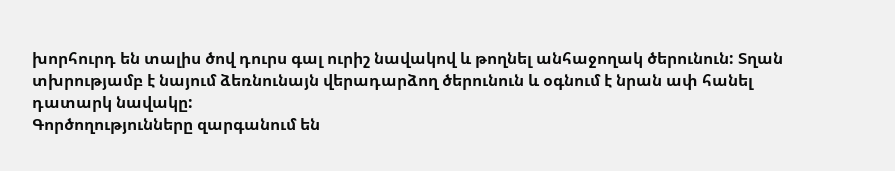խորհուրդ են տալիս ծով դուրս գալ ուրիշ նավակով և թողնել անհաջողակ ծերունուն: Տղան տխրությամբ է նայում ձեռնունայն վերադարձող ծերունուն և օգնում է նրան ափ հանել դատարկ նավակը:
Գործողությունները զարգանում են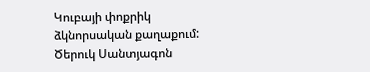Կուբայի փոքրիկ ձկնորսական քաղաքում: Ծերուկ Սանտյագոն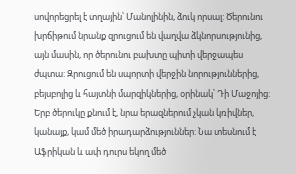սովորեցրել է տղային՝ Մանոլինին, ձուկ որսալ: Ծերունու խրճիթում նրանք զրուցում են վաղվա ձկնորսությունից, այն մասին, որ ծերունու բախտը պիտի վերջապես ժպտա: Զրուցում են սպորտի վերջին նորություններից, բեյսբոլից և հայտնի մարզիկներից, օրինակ՝ Դի Մաջոյից: Երբ ծերուկը քնում է, նրա երազներում չկան կռիվներ, կանայք, կամ մեծ իրադարձություններ: Նա տեսնում է Աֆրիկան և ափ դուրս եկող մեծ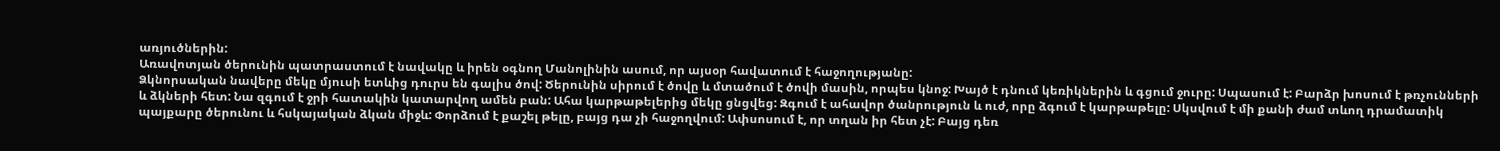առյուծներին:
Առավոտյան ծերունին պատրաստում է նավակը և իրեն օգնող Մանոլինին ասում, որ այսօր հավատում է հաջողությանը:
Ձկնորսական նավերը մեկը մյուսի ետևից դուրս են գալիս ծով: Ծերունին սիրում է ծովը և մտածում է ծովի մասին, որպես կնոջ: Խայծ է դնում կեռիկներին և գցում ջուրը: Սպասում է: Բարձր խոսում է թռչունների և ձկների հետ: Նա զգում է ջրի հատակին կատարվող ամեն բան: Ահա կարթաթելերից մեկը ցնցվեց: Զգում է ահավոր ծանրություն և ուժ, որը ձգում է կարթաթելը: Սկսվում է մի քանի ժամ տևող դրամատիկ պայքարը ծերունու և հսկայական ձկան միջև: Փորձում է քաշել թելը, բայց դա չի հաջողվում: Ափսոսում է, որ տղան իր հետ չէ: Բայց դեռ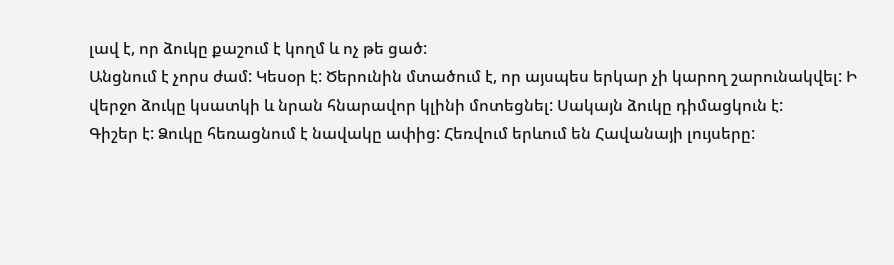լավ է, որ ձուկը քաշում է կողմ և ոչ թե ցած:
Անցնում է չորս ժամ: Կեսօր է: Ծերունին մտածում է, որ այսպես երկար չի կարող շարունակվել: Ի վերջո ձուկը կսատկի և նրան հնարավոր կլինի մոտեցնել: Սակայն ձուկը դիմացկուն է:
Գիշեր է: Ձուկը հեռացնում է նավակը ափից: Հեռվում երևում են Հավանայի լույսերը: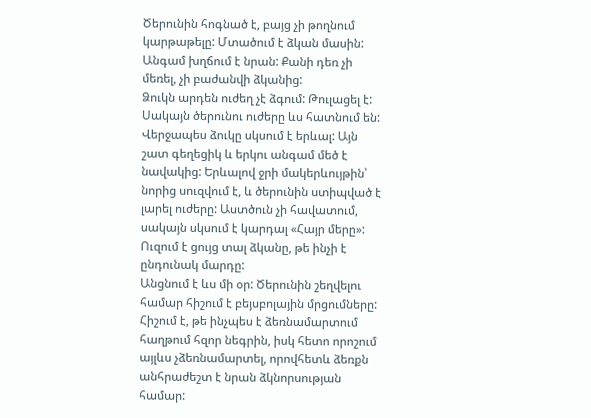Ծերունին հոգնած է, բայց չի թողնում կարթաթելը: Մտածում է ձկան մասին: Անգամ խղճում է նրան: Քանի դեռ չի մեռել, չի բաժանվի ձկանից:
Ձուկն արդեն ուժեղ չէ ձգում: Թուլացել է: Սակայն ծերունու ուժերը ևս հատնում են: Վերջապես ձուկը սկսում է երևալ: Այն շատ գեղեցիկ և երկու անգամ մեծ է նավակից: Երևալով ջրի մակերևույթին՝ նորից սուզվում է, և ծերունին ստիպված է լարել ուժերը: Աստծուն չի հավատում, սակայն սկսում է կարդալ «Հայր մերը»: Ուզում է ցույց տալ ձկանը, թե ինչի է ընդունակ մարդը:
Անցնում է ևս մի օր: Ծերունին շեղվելու համար հիշում է բեյսբոլային մրցումները: Հիշում է, թե ինչպես է ձեռնամարտում հաղթում հզոր նեգրին, իսկ հետո որոշում այլևս չձեռնամարտել, որովհետև ձեռքն անհրաժեշտ է նրան ձկնորսության համար: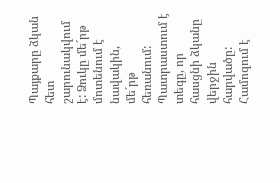Պայքարը ձկան հետ շարունակվում է: Ձուկը մե´րթ մոտենում է նավակին, մե´րթ հեռանում: Պատրաստում է տեգը, որ հասցնի ձկանը վերջին հարվածը: Համոզում է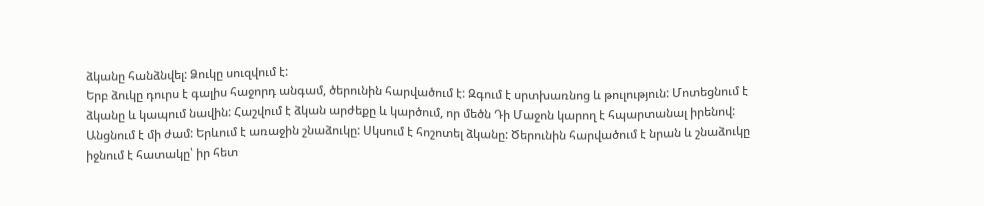ձկանը հանձնվել: Ձուկը սուզվում է:
Երբ ձուկը դուրս է գալիս հաջորդ անգամ, ծերունին հարվածում է: Զգում է սրտխառնոց և թուլություն: Մոտեցնում է ձկանը և կապում նավին: Հաշվում է ձկան արժեքը և կարծում, որ մեծն Դի Մաջոն կարող է հպարտանալ իրենով:
Անցնում է մի ժամ: Երևում է առաջին շնաձուկը: Սկսում է հոշոտել ձկանը: Ծերունին հարվածում է նրան և շնաձուկը իջնում է հատակը՝ իր հետ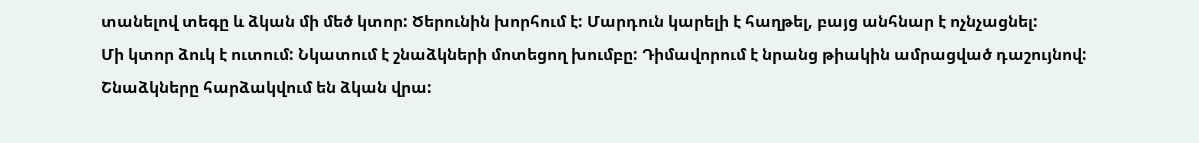տանելով տեգը և ձկան մի մեծ կտոր: Ծերունին խորհում է: Մարդուն կարելի է հաղթել, բայց անհնար է ոչնչացնել:
Մի կտոր ձուկ է ուտում: Նկատում է շնաձկների մոտեցող խումբը: Դիմավորում է նրանց թիակին ամրացված դաշույնով: Շնաձկները հարձակվում են ձկան վրա: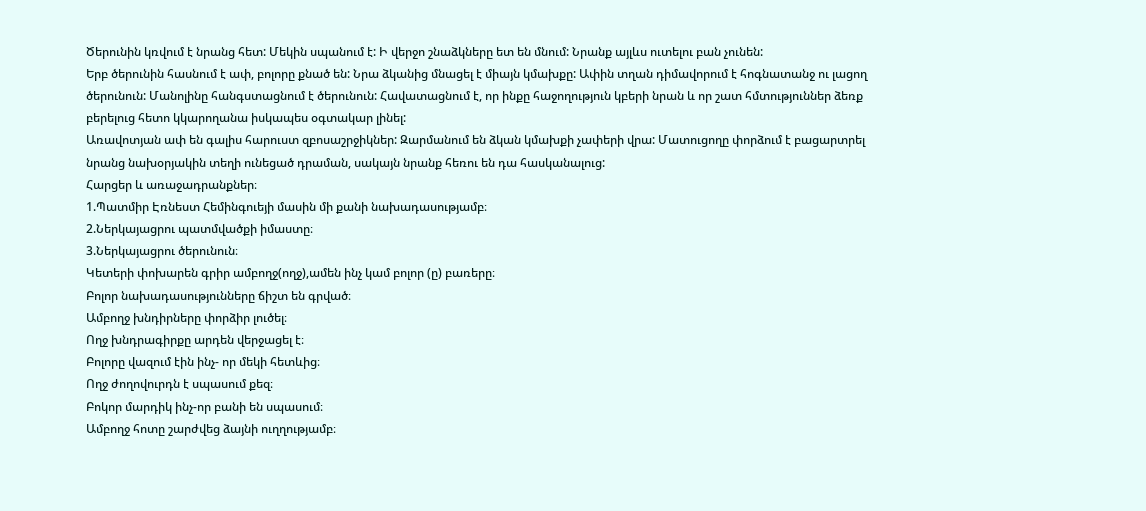Ծերունին կռվում է նրանց հետ: Մեկին սպանում է: Ի վերջո շնաձկները ետ են մնում: Նրանք այլևս ուտելու բան չունեն:
Երբ ծերունին հասնում է ափ, բոլորը քնած են: Նրա ձկանից մնացել է միայն կմախքը: Ափին տղան դիմավորում է հոգնատանջ ու լացող ծերունուն: Մանոլինը հանգստացնում է ծերունուն: Հավատացնում է, որ ինքը հաջողություն կբերի նրան և որ շատ հմտություններ ձեռք բերելուց հետո կկարողանա իսկապես օգտակար լինել:
Առավոտյան ափ են գալիս հարուստ զբոսաշրջիկներ: Զարմանում են ձկան կմախքի չափերի վրա: Մատուցողը փորձում է բացարտրել նրանց նախօրյակին տեղի ունեցած դրաման, սակայն նրանք հեռու են դա հասկանալուց:
Հարցեր և առաջադրանքներ։
1.Պատմիր Էռնեստ Հեմինգուեյի մասին մի քանի նախադասությամբ։
2.Ներկայացրու պատմվածքի իմաստը։
3.Ներկայացրու ծերունուն։
Կետերի փոխարեն գրիր ամբողջ(ողջ),ամեն ինչ կամ բոլոր (ը) բառերը։
Բոլոր նախադասությունները ճիշտ են գրված։
Ամբողջ խնդիրները փորձիր լուծել։
Ողջ խնդրագիրքը արդեն վերջացել է։
Բոլորը վազում էին ինչ- որ մեկի հետևից։
Ողջ ժողովուրդն է սպասում քեզ։
Բոկոր մարդիկ ինչ-որ բանի են սպասում։
Ամբողջ հոտը շարժվեց ձայնի ուղղությամբ։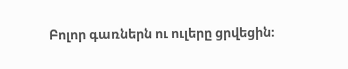Բոլոր գառներն ու ուլերը ցրվեցին։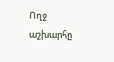Ողջ աշխարհը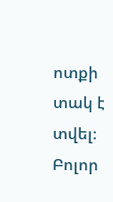ոտքի տակ է տվել։
Բոլոր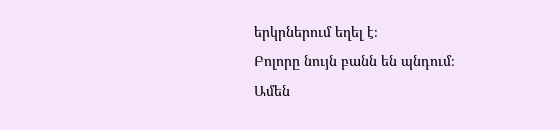երկրներում եղել է։
Բոլորը նույն բանն են պնդում։
Ամեն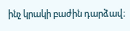ինչ կրակի բաժին դարձավ։